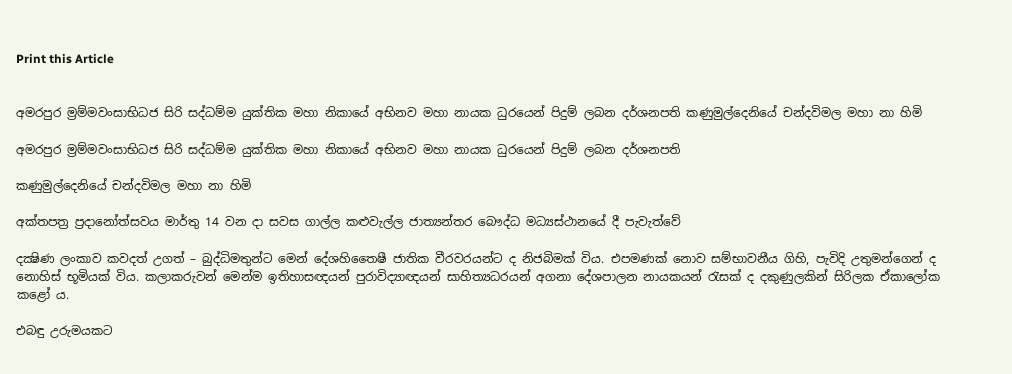Print this Article


අමරපුර ම්‍රම්මවංසාභිධජ සිරි සද්ධම්ම යුක්තික මහා නිකායේ අභිනව මහා නායක ධුරයෙන් පිදුම් ලබන දර්ශනපති කණුමුල්දෙනියේ චන්දවිමල මහා නා හිමි

අමරපුර ම්‍රම්මවංසාභිධජ සිරි සද්ධම්ම යුක්තික මහා නිකායේ අභිනව මහා නායක ධුරයෙන් පිදුම් ලබන දර්ශනපති

කණුමුල්දෙනියේ චන්දවිමල මහා නා හිමි

අක්තපත්‍ර ප්‍රදානෝත්සවය මාර්තු 14 වන දා සවස ගාල්ල කළුවැල්ල ජාත්‍යන්තර බෞද්ධ මධ්‍යස්ථානයේ දී පැවැත්වේ

දක්‍ෂිණ ලංකාව කවදත් උගත් – බුද්ධිමතුන්ට මෙන් දේශහිතෛෂී ජාතික වීරවරයන්ට ද නිජබිමක් විය. එපමණක් නොව සම්භාවනීය ගිහි, පැවිදි උතුමන්ගෙන් ද නොහිස් භූමියක් විය. කලාකරුවන් මෙන්ම ඉතිහාසඥයන් පුරාවිද්‍යාඥයන් සාහිත්‍යධරයන් අගනා දේශපාලන නායකයන් රැසක් ද දකුණුලකින් සිරිලක ඒකාලෝක කළෝ ය.

එබඳු උරුමයකට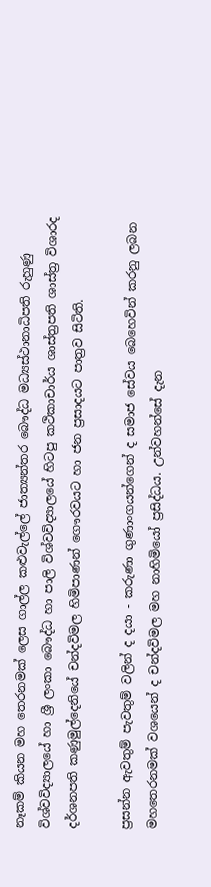නෑකම් කියන මහ තෙරනමක් ලෙස ගාල්ල කළුවැල්ලේ ජාත්‍යන්තර බෞද්ධ මධ්‍යස්ථානාධිපති රුහුණු විශ්වවිද්‍යාලයේ හා ශ්‍රී ලංකා බෞද්ධ හා පාලි විශ්වවිද්‍යාලයේ හිටපු කථිකාචාර්ය ශාස්ත්‍රපති ශාස්ත්‍ර විශාරද දර්ශනපති කණුමුල්දෙනියේ චන්දවිමල හිමිපාණන් ගෞරවයට හා ජන ප්‍රසාදයට පාත්‍රව සිටිති.

ප්‍රසන්න ඇවතුම් පැවතුම් වලින් ද දයා - කරුණා ගුණාංගයන්ගෙන් ද සමාජ සේවය බෙහෙවින් කරනු ලබන මහතෙරනමක් වශයෙන් ද චන්දවිමල මහ නාහිමියෝ ප්‍රසිද්ධය. උන්වහන්සේ දැන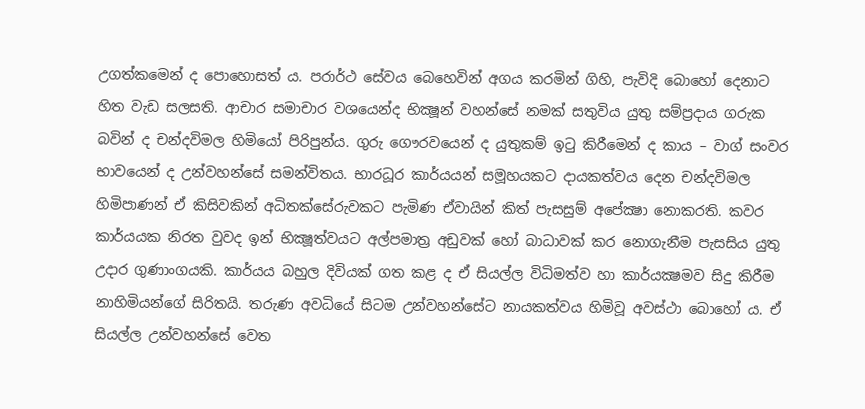උගත්කමෙන් ද පොහොසත් ය. පරාර්ථ සේවය බෙහෙවින් අගය කරමින් ගිහි, පැවිදි බොහෝ දෙනාට හිත වැඩ සලසති. ආචාර සමාචාර වශයෙන්ද භික්‍ෂූන් වහන්සේ නමක් සතුවිය යුතු සම්ප්‍රදාය ගරුක බවින් ද චන්දවිමල හිමියෝ පිරිපුන්ය. ගුරු ගෞරවයෙන් ද යුතුකම් ඉටු කිරීමෙන් ද කාය – වාග් සංවර භාවයෙන් ද උන්වහන්සේ සමන්විතය. භාරධූර කාර්යයන් සමූහයකට දායකත්වය දෙන චන්දවිමල හිමිපාණන් ඒ කිසිවකින් අධිතක්සේරුවකට පැමිණ ඒවායින් කිත් පැසසුම් අපේක්‍ෂා නොකරති. කවර කාර්යයක නිරත වුවද ඉන් භික්‍ෂූත්වයට අල්පමාත්‍ර අඩුවක් හෝ බාධාවක් කර නොගැනීම පැසසිය යුතු උදාර ගුණාංගයකි. කාර්යය බහුල දිවියක් ගත කළ ද ඒ සියල්ල විධිමත්ව හා කාර්යක්‍ෂමව සිදු කිරීම නාහිමියන්ගේ සිරිතයි. තරුණ අවධියේ සිටම උන්වහන්සේට නායකත්වය හිමිවූ අවස්ථා බොහෝ ය. ඒ සියල්ල උන්වහන්සේ වෙත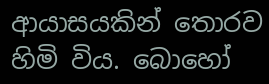ආයාසයකින් තොරව හිමි විය. බොහෝ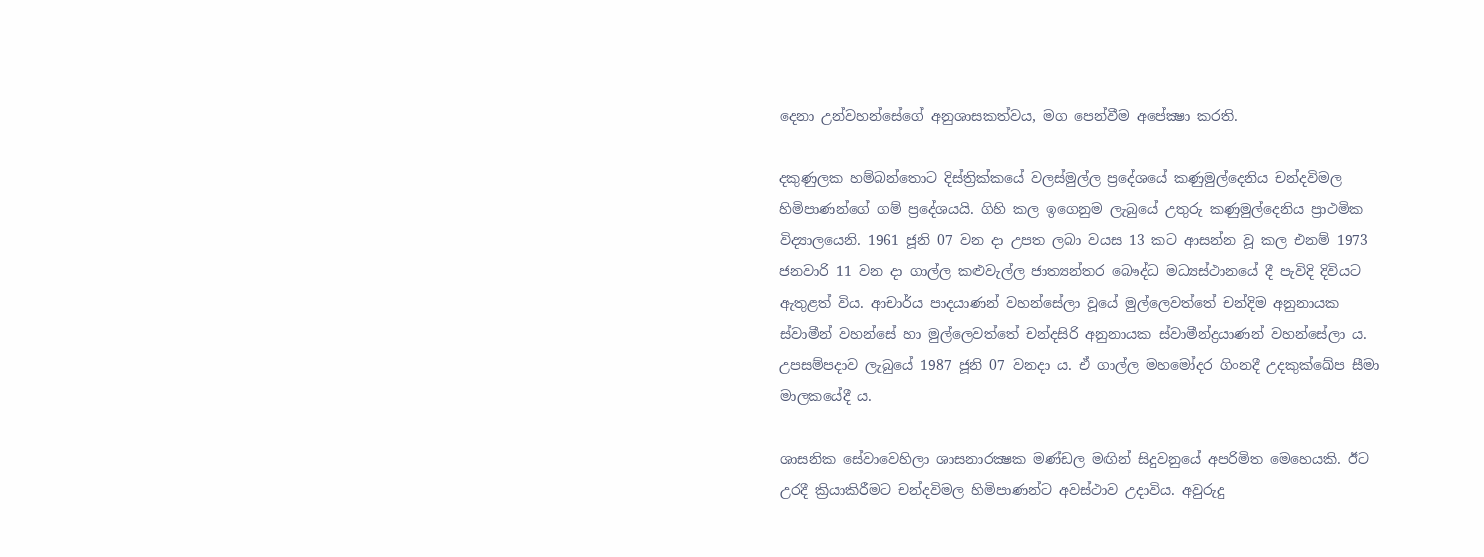දෙනා උන්වහන්සේගේ අනුශාසකත්වය, මග පෙන්වීම අපේක්‍ෂා කරති.

දකුණුලක හම්බන්තොට දිස්ත්‍රික්කයේ වලස්මුල්ල ප්‍රදේශයේ කණුමුල්දෙනිය චන්දවිමල හිමිපාණන්ගේ ගම් ප්‍රදේශයයි. ගිහි කල ඉගෙනුම ලැබුයේ උතුරු කණුමුල්දෙනිය ප්‍රාථමික විද්‍යාලයෙනි. 1961 ජූනි 07 වන දා උපත ලබා වයස 13 කට ආසන්න වූ කල එනම් 1973 ජනවාරි 11 වන දා ගාල්ල කළුවැල්ල ජාත්‍යන්තර බෞද්ධ මධ්‍යස්ථානයේ දී පැවිදි දිවියට ඇතුළත් විය. ආචාර්ය පාදයාණන් වහන්සේලා වූයේ මුල්ලෙවත්තේ චන්දිම අනුනායක ස්වාමීන් වහන්සේ හා මුල්ලෙවත්තේ චන්දසිරි අනුනායක ස්වාමීන්ද්‍රයාණන් වහන්සේලා ය. උපසම්පදාව ලැබුයේ 1987 ජූනි 07 වනදා ය. ඒ ගාල්ල මහමෝදර ගිංනදී උදකුක්ඛේප සීමා මාලකයේදී ය.

ශාසනික සේවාවෙහිලා ශාසනාරක්‍ෂක මණ්ඩල මඟින් සිදුවනුයේ අපරිමිත මෙහෙයකි. ඊට උරදී ක්‍රියාකිරීමට චන්දවිමල හිමිපාණන්ට අවස්ථාව උදාවිය. අවුරුදු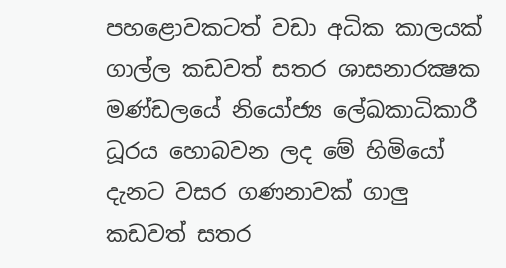පහළොවකටත් වඩා අධික කාලයක් ගාල්ල කඩවත් සතර ශාසනාරක්‍ෂක මණ්ඩලයේ නියෝජ්‍ය ලේඛකාධිකාරී ධූරය හොබවන ලද මේ හිමියෝ දැනට වසර ගණනාවක් ගාලු කඩවත් සතර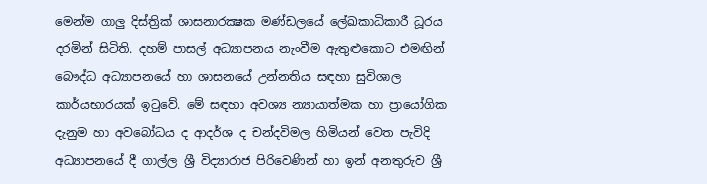මෙන්ම ගාලු දිස්ත්‍රික් ශාසනාරක්‍ෂක මණ්ඩලයේ ලේඛකාධිකාරී ධූරය දරමින් සිටිති. දහම් පාසල් අධ්‍යාපනය නැංවීම ඇතුළුකොට එමඟින් බෞද්ධ අධ්‍යාපනයේ හා ශාසනයේ උන්නතිය සඳහා සුවිශාල කාර්යභාරයක් ඉටුවේ. මේ සඳහා අවශ්‍ය න්‍යායාත්මක හා ප්‍රායෝගික දැනුම හා අවබෝධය ද ආදර්ශ ද චන්දවිමල හිමියන් වෙත පැවිදි අධ්‍යාපනයේ දී ගාල්ල ශ්‍රී විද්‍යාරාජ පිරිවෙණින් හා ඉන් අනතුරුව ශ්‍රී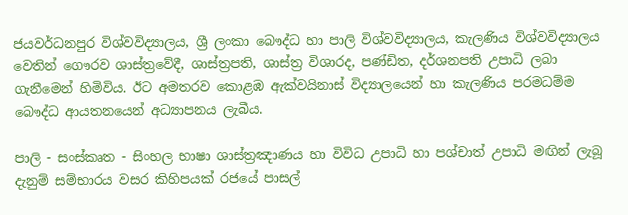ජයවර්ධනපුර විශ්වවිද්‍යාලය, ශ්‍රී ලංකා බෞද්ධ හා පාලි විශ්වවිද්‍යාලය, කැලණිය විශ්වවිද්‍යාලය වෙතින් ගෞරව ශාස්ත්‍රවේදී, ශාස්ත්‍රපති, ශාස්ත්‍ර විශාරද, පණ්ඩිත, දර්ශනපති උපාධි ලබා ගැනීමෙන් හිමිවිය. ඊට අමතරව කොළඹ ඇක්වයිනාස් විද්‍යාලයෙන් හා කැලණිය පරමධම්ම බෞද්ධ ආයතනයෙන් අධ්‍යාපනය ලැබීය.

පාලි - සංස්කෘත - සිංහල භාෂා ශාස්ත්‍රඤාණය හා විවිධ උපාධි හා පශ්චාත් උපාධි මඟින් ලැබූ දැනුම් සම්භාරය වසර කිහිපයක් රජයේ පාසල්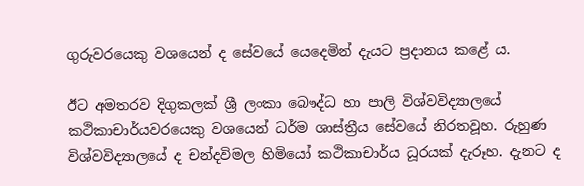ගුරුවරයෙකු වශයෙන් ද සේවයේ යෙදෙමින් දැයට ප්‍රදානය කළේ ය.

ඊට අමතරව දිගුකලක් ශ්‍රී ලංකා බෞද්ධ හා පාලි විශ්වවිද්‍යාලයේ කථිකාචාර්යවරයෙකු වශයෙන් ධර්ම ශාස්ත්‍රීය සේවයේ නිරතවූහ. රුහුණ විශ්වවිද්‍යාලයේ ද චන්දවිමල හිමියෝ කථිකාචාර්ය ධූරයක් දැරූහ. දැනට ද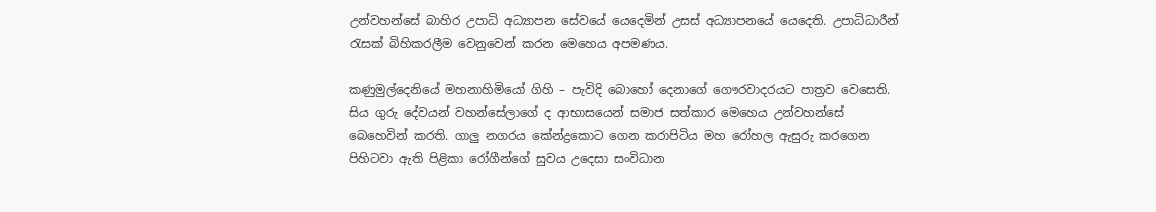උන්වහන්සේ බාහිර උපාධි අධ්‍යාපන සේවයේ යෙදෙමින් උසස් අධ්‍යාපනයේ යෙදෙති. උපාධිධාරීන් රැසක් බිහිකරලීම වෙනුවෙන් කරන මෙහෙය අපමණය.

කණුමුල්දෙනියේ මහනාහිමියෝ ගිහි – පැවිදි බොහෝ දෙනාගේ ගෞරවාදරයට පාත්‍රව වෙසෙති. සිය ගුරු දේවයන් වහන්සේලාගේ ද ආභාසයෙන් සමාජ සත්කාර මෙහෙය උන්වහන්සේ බෙහෙවින් කරති. ගාලු නගරය කේන්ද්‍රකොට ගෙන කරාපිටිය මහ රෝහල ඇසුරු කරගෙන පිහිටවා ඇති පිළිකා රෝගීන්ගේ සුවය උදෙසා සංවිධාන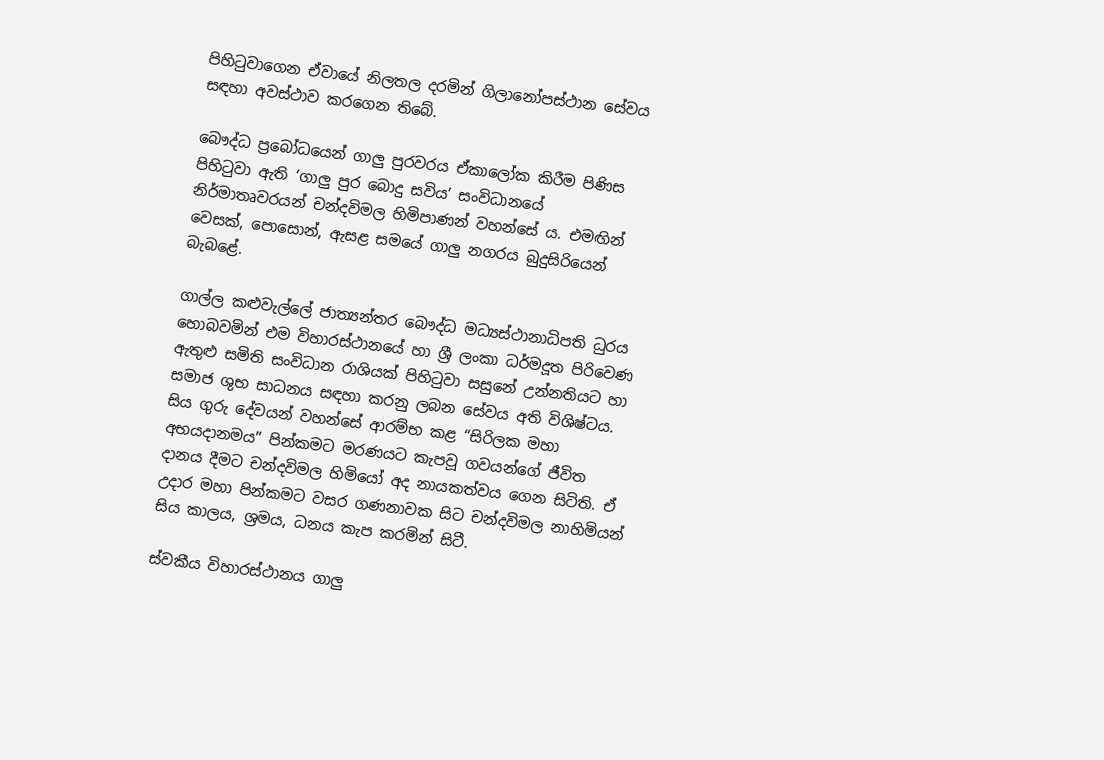පිහිටුවාගෙන ඒවායේ නිලතල දරමින් ගිලානෝපස්ථාන සේවය සඳහා අවස්ථාව කරගෙන තිබේ.

බෞද්ධ ප්‍රබෝධයෙන් ගාලු පුරවරය ඒකාලෝක කිරීම පිණිස පිහිටුවා ඇති ‘ගාලු පුර බොදු සවිය’ සංවිධානයේ නිර්මාතෘවරයන් චන්දවිමල හිමිපාණන් වහන්සේ ය. එමඟින් වෙසක්, පොසොන්, ඇසළ සමයේ ගාලු නගරය බුදුසිරියෙන් බැබළේ.

ගාල්ල කළුවැල්ලේ ජාත්‍යන්තර බෞද්ධ මධ්‍යස්ථානාධිපති ධුරය හොබවමින් එම විහාරස්ථානයේ හා ශ්‍රී ලංකා ධර්මදූත පිරිවෙණ ඇතුළු සමිති සංවිධාන රාශියක් පිහිටුවා සසුනේ උන්නතියට හා සමාජ ශුභ සාධනය සඳහා කරනු ලබන සේවය අති විශිෂ්ටය. සිය ගුරු දේවයන් වහන්සේ ආරම්භ කළ “සිරිලක මහා අභයදානමය” පින්කමට මරණයට කැපවූ ගවයන්ගේ ජීවිත දානය දීමට චන්දවිමල හිමියෝ අද නායකත්වය ගෙන සිටිති. ඒ උදාර මහා පින්කමට වසර ගණනාවක සිට චන්දවිමල නාහිමියන් සිය කාලය, ශ්‍රමය, ධනය කැප කරමින් සිටී.

ස්වකීය විහාරස්ථානය ගාලු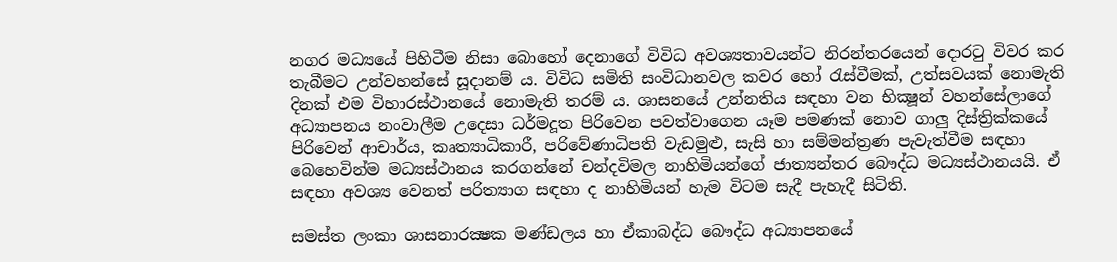නගර මධ්‍යයේ පිහිටීම නිසා බොහෝ දෙනාගේ විවිධ අවශ්‍යතාවයන්ට නිරන්තරයෙන් දොරටු විවර කර තැබීමට උන්වහන්සේ සූදානම් ය. විවිධ සමිති සංවිධානවල කවර හෝ රැස්වීමක්, උත්සවයක් නොමැති දිනක් එම විහාරස්ථානයේ නොමැති තරම් ය. ශාසනයේ උන්නතිය සඳහා වන භික්‍ෂූන් වහන්සේලාගේ අධ්‍යාපනය නංවාලීම උදෙසා ධර්මදූත පිරිවෙන පවත්වාගෙන යෑම පමණක් නොව ගාලු දිස්ත්‍රික්කයේ පිරිවෙන් ආචාර්ය, කෘත්‍යාධිකාරී, පරිවේණාධිපති වැඩමුළු, සැසි හා සම්මන්ත්‍රණ පැවැත්වීම සඳහා බෙහෙවින්ම මධ්‍යස්ථානය කරගන්නේ චන්දවිමල නාහිමියන්ගේ ජාත්‍යන්තර බෞද්ධ මධ්‍යස්ථානයයි. ඒ සඳහා අවශ්‍ය වෙනත් පරිත්‍යාග සඳහා ද නාහිමියන් හැම විටම සැදී පැහැදී සිටිති.

සමස්ත ලංකා ශාසනාරක්‍ෂක මණ්ඩලය හා ඒකාබද්ධ බෞද්ධ අධ්‍යාපනයේ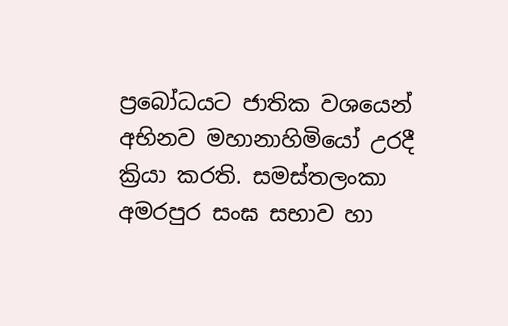ප්‍රබෝධයට ජාතික වශයෙන් අභිනව මහානාහිමියෝ උරදී ක්‍රියා කරති. සමස්තලංකා අමරපුර සංඝ සභාව හා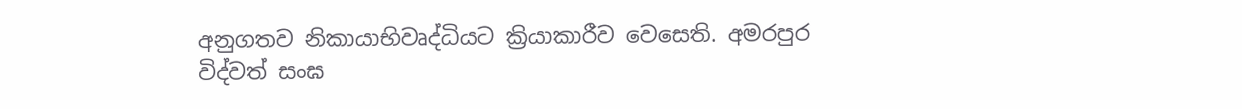අනුගතව නිකායාභිවෘද්ධියට ක්‍රියාකාරීව වෙසෙති. අමරපුර විද්වත් සංඝ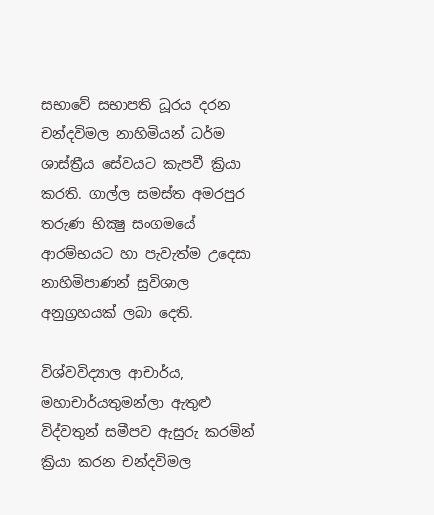සභාවේ සභාපති ධූරය දරන චන්දවිමල නාහිමියන් ධර්ම ශාස්ත්‍රීය සේවයට කැපවී ක්‍රියා කරති. ගාල්ල සමස්ත අමරපුර තරුණ භික්‍ෂු සංගමයේ ආරම්භයට හා පැවැත්ම උදෙසා නාහිමිපාණන් සුවිශාල අනුග්‍රහයක් ලබා දෙති.

විශ්වවිද්‍යාල ආචාර්ය, මහාචාර්යතුමන්ලා ඇතුළු විද්වතුන් සමීපව ඇසුරු කරමින් ක්‍රියා කරන චන්දවිමල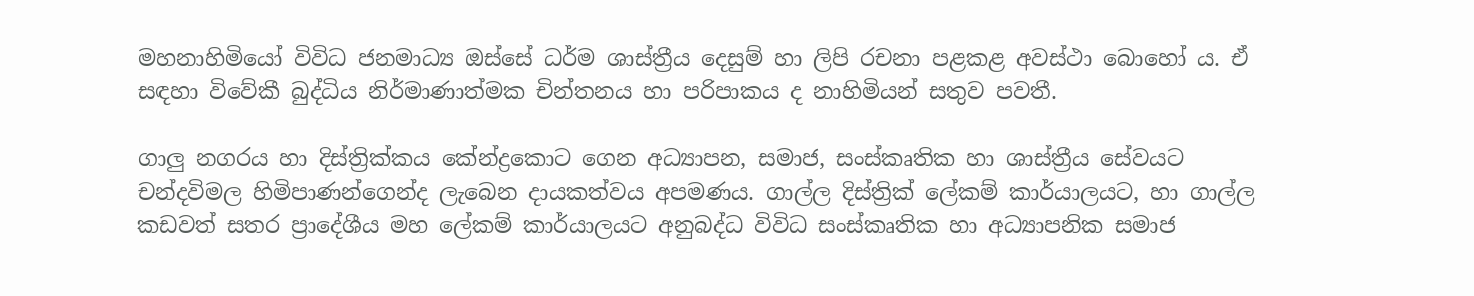මහනාහිමියෝ විවිධ ජනමාධ්‍ය ඔස්සේ ධර්ම ශාස්ත්‍රීය දෙසුම් හා ලිපි රචනා පළකළ අවස්ථා බොහෝ ය. ඒ සඳහා විවේකී බුද්ධිය නිර්මාණාත්මක චින්තනය හා පරිපාකය ද නාහිමියන් සතුව පවතී.

ගාලු නගරය හා දිස්ත්‍රික්කය කේන්ද්‍රකොට ගෙන අධ්‍යාපන, සමාජ, සංස්කෘතික හා ශාස්ත්‍රීය සේවයට චන්දවිමල හිමිපාණන්ගෙන්ද ලැබෙන දායකත්වය අපමණය. ගාල්ල දිස්ත්‍රික් ලේකම් කාර්යාලයට, හා ගාල්ල කඩවත් සතර ප්‍රාදේශීය මහ ලේකම් කාර්යාලයට අනුබද්ධ විවිධ සංස්කෘතික හා අධ්‍යාපනික සමාජ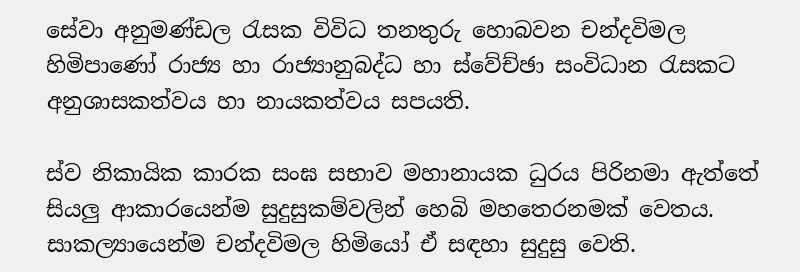සේවා අනුමණ්ඩල රැසක විවිධ තනතුරු හොබවන චන්දවිමල හිමිපාණෝ රාජ්‍ය හා රාජ්‍යානුබද්ධ හා ස්වේච්ඡා සංවිධාන රැසකට අනුශාසකත්වය හා නායකත්වය සපයති.

ස්ව නිකායික කාරක සංඝ සභාව මහානායක ධුරය පිරිනමා ඇත්තේ සියලු ආකාරයෙන්ම සුදුසුකම්වලින් හෙබි මහතෙරනමක් වෙතය. සාකල්‍යායෙන්ම චන්දවිමල හිමියෝ ඒ සඳහා සුදුසු වෙති.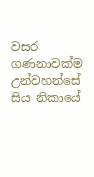වසර ගණනාවක්ම උන්වහන්සේ සිය නිකායේ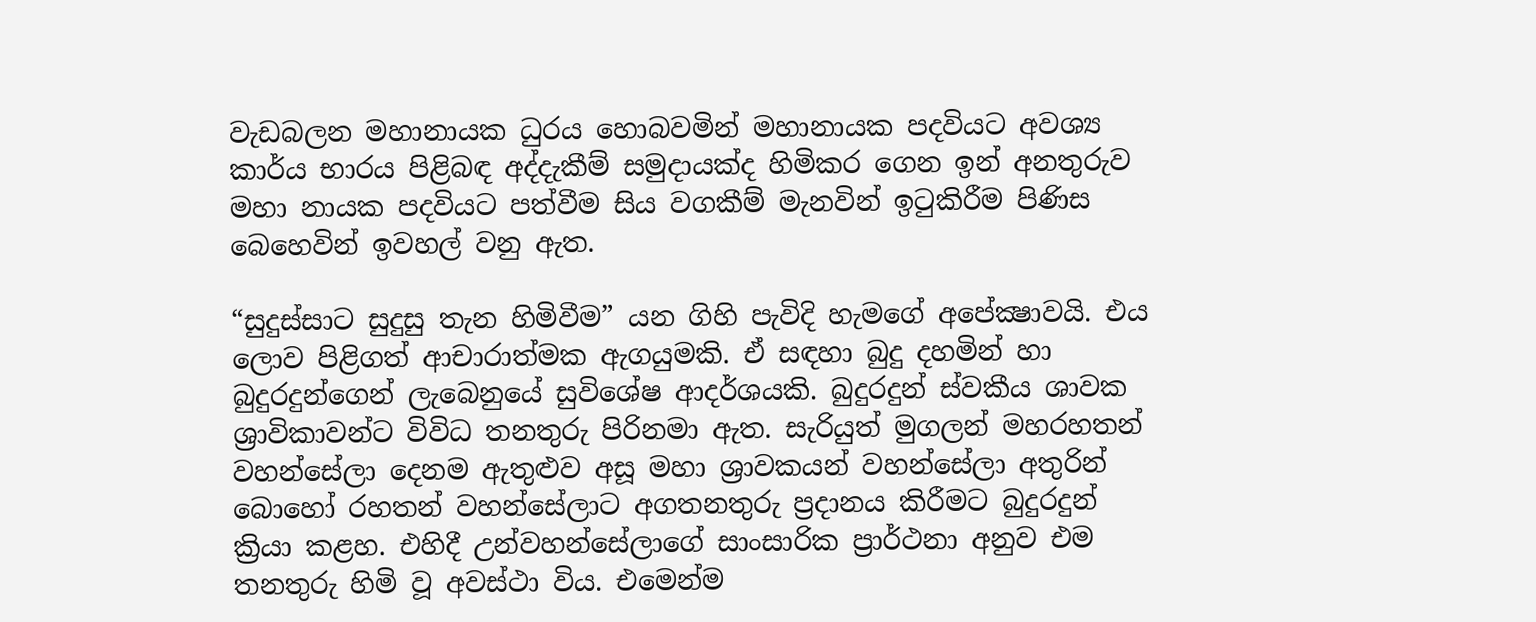වැඩබලන මහානායක ධුරය හොබවමින් මහානායක පදවියට අවශ්‍ය කාර්ය භාරය පිළිබඳ අද්දැකීම් සමුදායක්ද හිමිකර ගෙන ඉන් අනතුරුව මහා නායක පදවියට පත්වීම සිය වගකීම් මැනවින් ඉටුකිරීම පිණිස බෙහෙවින් ඉවහල් වනු ඇත.

“සුදුස්සාට සුදුසු තැන හිමිවීම” යන ගිහි පැවිදි හැමගේ අපේක්‍ෂාවයි. එය ලොව පිළිගත් ආචාරාත්මක ඇගයුමකි. ඒ සඳහා බුදු දහමින් හා බුදුරදුන්ගෙන් ලැබෙනුයේ සුවිශේෂ ආදර්ශයකි. බුදුරදුන් ස්වකීය ශාවක ශ්‍රාවිකාවන්ට විවිධ තනතුරු පිරිනමා ඇත. සැරියුත් මුගලන් මහරහතන් වහන්සේලා දෙනම ඇතුළුව අසූ මහා ශ්‍රාවකයන් වහන්සේලා අතුරින් බොහෝ රහතන් වහන්සේලාට අගතනතුරු ප්‍රදානය කිරීමට බුදුරදුන් ක්‍රියා කළහ. එහිදී උන්වහන්සේලාගේ සාංසාරික ප්‍රාර්ථනා අනුව එම තනතුරු හිමි වූ අවස්ථා විය. එමෙන්ම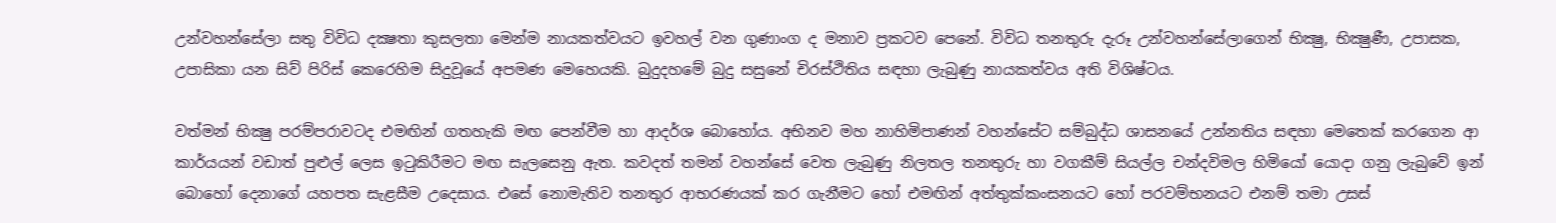උන්වහන්සේලා සතු විවිධ දක්‍ෂතා කුසලතා මෙන්ම නායකත්වයට ඉවහල් වන ගුණාංග ද මනාව ප්‍රකටව පෙනේ. විවිධ තනතුරු දැරූ උන්වහන්සේලාගෙන් භික්‍ෂු, භික්‍ෂුණී, උපාසක, උපාසිකා යන සිව් පිරිස් කෙරෙහිම සිදුවූයේ අපමණ මෙහෙයකි. බුදුදහමේ බුදු සසුනේ චිරස්ථිතිය සඳහා ලැබුණු නායකත්වය අති විශිෂ්ටය.

වත්මන් භික්‍ෂු පරම්පරාවටද එමඟින් ගතහැකි මඟ පෙන්වීම හා ආදර්ශ බොහෝය. අභිනව මහ නාහිමිපාණන් වහන්සේට සම්බුද්ධ ශාසනයේ උන්නතිය සඳහා මෙතෙක් කරගෙන ආ කාර්යයන් වඩාත් පුළුල් ලෙස ඉටුකිරීමට මඟ සැලසෙනු ඇත. කවදත් තමන් වහන්සේ වෙත ලැබුණු නිලතල තනතුරු හා වගකීම් සියල්ල චන්දවිමල හිමියෝ යොදා ගනු ලැබුවේ ඉන් බොහෝ දෙනාගේ යහපත සැළසීම උදෙසාය. එසේ නොමැතිව තනතුර ආභරණයක් කර ගැනීමට හෝ එමඟින් අත්තුක්කංසනයට හෝ පරවම්භනයට එනම් තමා උසස්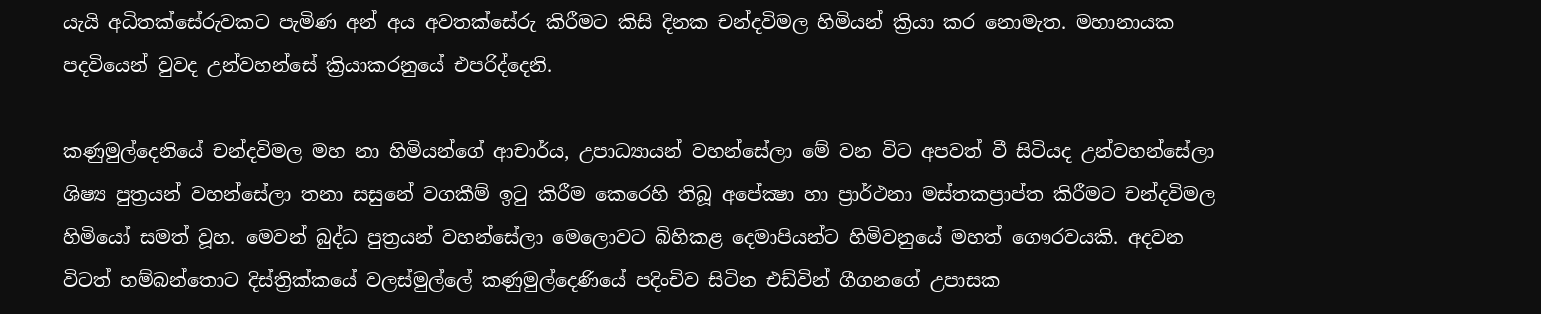යැයි අධිතක්සේරුවකට පැමිණ අන් අය අවතක්සේරු කිරීමට කිසි දිනක චන්දවිමල හිමියන් ක්‍රියා කර නොමැත. මහානායක පදවියෙන් වුවද උන්වහන්සේ ක්‍රියාකරනුයේ එපරිද්දෙනි.

කණුමුල්දෙනියේ චන්දවිමල මහ නා හිමියන්ගේ ආචාර්ය, උපාධ්‍යායන් වහන්සේලා මේ වන විට අපවත් වී සිටියද උන්වහන්සේලා ශිෂ්‍ය පුත්‍රයන් වහන්සේලා තනා සසුනේ වගකීම් ඉටු කිරීම කෙරෙහි තිබූ අපේක්‍ෂා හා ප්‍රාර්ථනා මස්තකප්‍රාප්ත කිරීමට චන්දවිමල හිමියෝ සමත් වූහ. මෙවන් බුද්ධ පුත්‍රයන් වහන්සේලා මෙලොවට බිහිකළ දෙමාපියන්ට හිමිවනුයේ මහත් ගෞරවයකි. අදවන විටත් හම්බන්තොට දිස්ත්‍රික්කයේ වලස්මුල්ලේ කණුමුල්දෙණියේ පදිංචිව සිටින එඩ්වින් ගීගනගේ උපාසක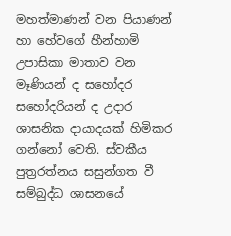මහත්මාණන් වන පියාණන් හා හේවගේ හීන්හාමි උපාසිකා මාතාව වන මෑණියන් ද සහෝදර සහෝදරියන් ද උදාර ශාසනික දායාදයක් හිමිකර ගන්නෝ වෙති. ස්වකීය පුත්‍රරත්නය සසුන්ගත වී සම්බුද්ධ ශාසනයේ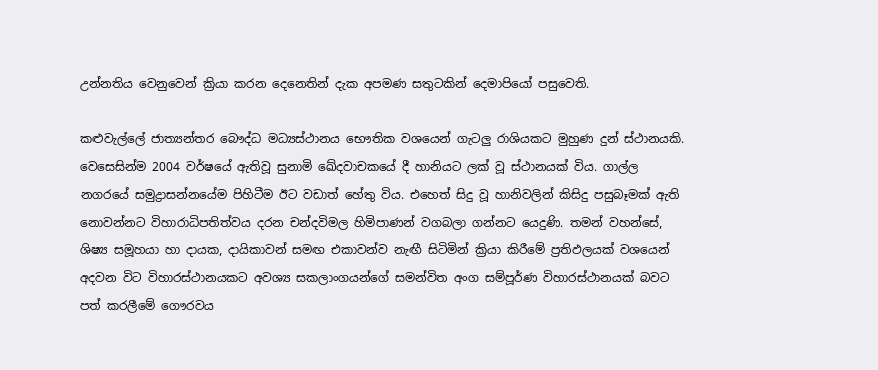උන්නතිය වෙනුවෙන් ක්‍රියා කරන දෙනෙතින් දැක අපමණ සතුටකින් දෙමාපියෝ පසුවෙති.

කළුවැල්ලේ ජාත්‍යන්තර බෞද්ධ මධ්‍යස්ථානය භෞතික වශයෙන් ගැටලු රාශියකට මුහුණ දුන් ස්ථානයකි. වෙසෙසින්ම 2004 වර්ෂයේ ඇතිවූ සුනාමි ඛේදවාචකයේ දී හානියට ලක් වූ ස්ථානයක් විය. ගාල්ල නගරයේ සමුද්‍රාසන්නයේම පිහිටීම ඊට වඩාත් හේතු විය. එහෙත් සිදු වූ හානිවලින් කිසිදු පසුබෑමක් ඇති නොවන්නට විහාරාධිපතිත්වය දරන චන්දවිමල හිමිපාණන් වගබලා ගන්නට යෙදුණි. තමන් වහන්සේ, ශිෂ්‍ය සමූහයා හා දායක, දායිකාවන් සමඟ එකාවන්ව නැඟී සිටිමින් ක්‍රියා කිරීමේ ප්‍රතිඵලයක් වශයෙන් අදවන විට විහාරස්ථානයකට අවශ්‍ය සකලාංගයන්ගේ සමන්විත අංග සම්පූර්ණ විහාරස්ථානයක් බවට පත් කරලීමේ ගෞරවය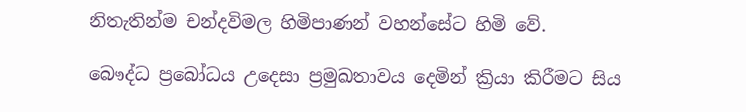නිතැතින්ම චන්දවිමල හිමිපාණන් වහන්සේට හිමි වේ.

බෞද්ධ ප්‍රබෝධය උදෙසා ප්‍රමුඛතාවය දෙමින් ක්‍රියා කිරීමට සිය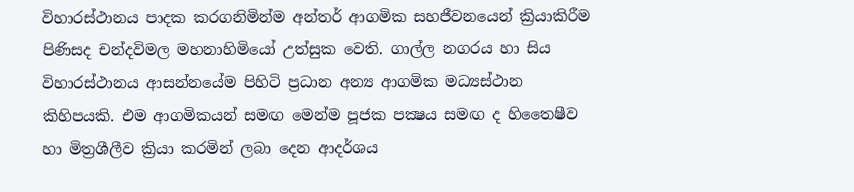විහාරස්ථානය පාදක කරගනිමින්ම අන්තර් ආගමික සහජීවනයෙන් ක්‍රියාකිරීම පිණිසද චන්දවිමල මහනාහිමියෝ උත්සුක වෙති. ගාල්ල නගරය හා සිය විහාරස්ථානය ආසන්නයේම පිහිටි ප්‍රධාන අන්‍ය ආගමික මධ්‍යස්ථාන කිහිපයකි. එම ආගමිකයන් සමඟ මෙන්ම පූජක පක්‍ෂය සමඟ ද හිතෛෂීව හා මිත්‍රශීලීව ක්‍රියා කරමින් ලබා දෙන ආදර්ශය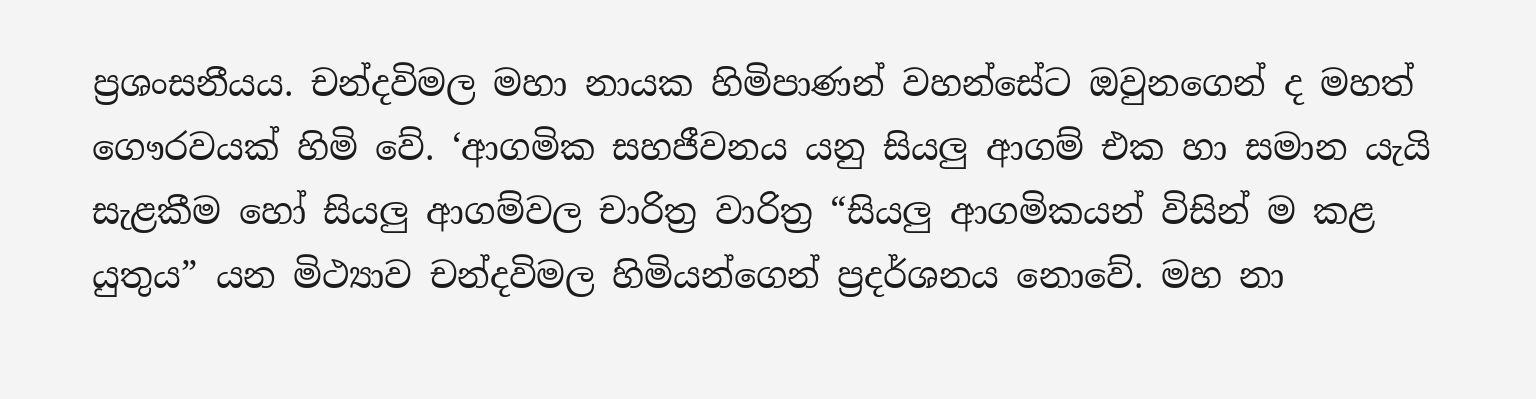ප්‍රශංසනීයය. චන්දවිමල මහා නායක හිමිපාණන් වහන්සේට ඔවුනගෙන් ද මහත් ගෞරවයක් හිමි වේ. ‘ආගමික සහජීවනය යනු සියලු ආගම් එක හා සමාන යැයි සැළකීම හෝ සියලු ආගම්වල චාරිත්‍ර වාරිත්‍ර “සියලු ආගමිකයන් විසින් ම කළ යුතුය” යන මිථ්‍යාව චන්දවිමල හිමියන්ගෙන් ප්‍රදර්ශනය නොවේ. මහ නා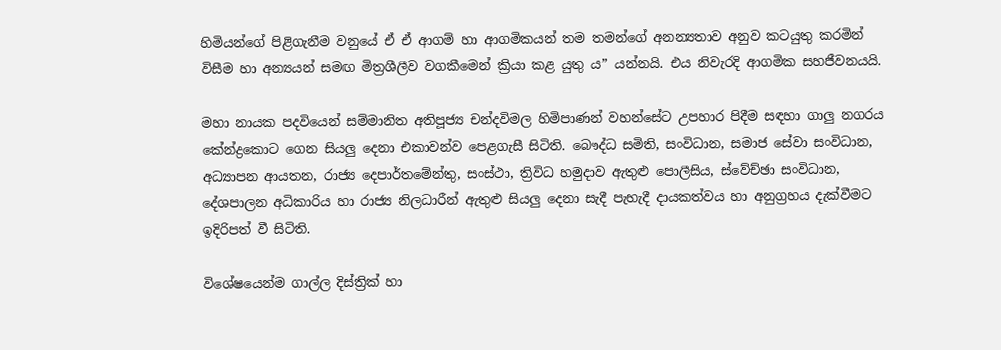හිමියන්ගේ පිළිගැනීම වනුයේ ඒ ඒ ආගම් හා ආගමිකයන් තම තමන්ගේ අනන්‍යතාව අනුව කටයුතු කරමින් විසීම හා අන්‍යයන් සමඟ මිත්‍රශීලීව වගකීමෙන් ක්‍රියා කළ යුතු ය” යන්නයි. එය නිවැරදි ආගමික සහජීවනයයි.

මහා නායක පදවියෙන් සම්මානිත අතිපූජ්‍ය චන්දවිමල හිමිපාණන් වහන්සේට උපහාර පිදීම සඳහා ගාලු නගරය කේන්ද්‍රකොට ගෙන සියලු දෙනා එකාවන්ව පෙළගැසී සිටිති. බෞද්ධ සමිති, සංවිධාන, සමාජ සේවා සංවිධාන, අධ්‍යාපන ආයතන, රාජ්‍ය දෙපාර්තමේන්තු, සංස්ථා, ත්‍රිවිධ හමුදාව ඇතුළු පොලීසිය, ස්වේච්ඡා සංවිධාන, දේශපාලන අධිකාරිය හා රාජ්‍ය නිලධාරීන් ඇතුළු සියලු දෙනා සැදී පැහැදී දායකත්වය හා අනුග්‍රහය දැක්වීමට ඉදිරිපත් වී සිටිති.

විශේෂයෙන්ම ගාල්ල දිස්ත්‍රික් හා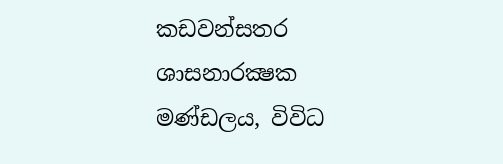කඩවන්සතර ශාසනාරක්‍ෂක මණ්ඩලය, විවිධ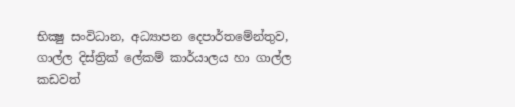භික්‍ෂු සංවිධාන, අධ්‍යාපන දෙපාර්තමේන්තුව, ගාල්ල දිස්ත්‍රික් ලේකම් කාර්යාලය හා ගාල්ල කඩවත්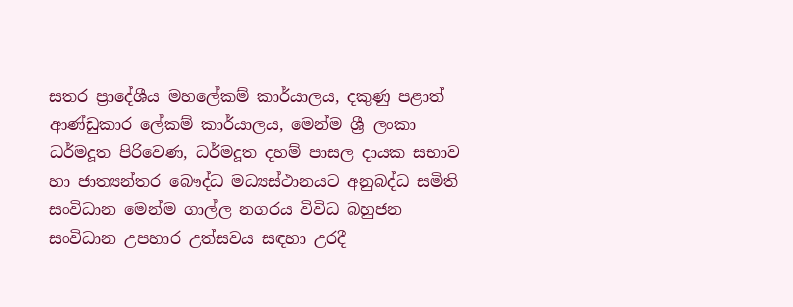සතර ප්‍රාදේශීය මහලේකම් කාර්යාලය, දකුණු පළාත් ආණ්ඩුකාර ලේකම් කාර්යාලය, මෙන්ම ශ්‍රී ලංකා ධර්මදූත පිරිවෙණ, ධර්මදූත දහම් පාසල දායක සභාව හා ජාත්‍යන්තර බෞද්ධ මධ්‍යස්ථානයට අනුබද්ධ සමිති සංවිධාන මෙන්ම ගාල්ල නගරය විවිධ බහුජන සංවිධාන උපහාර උත්සවය සඳහා උරදී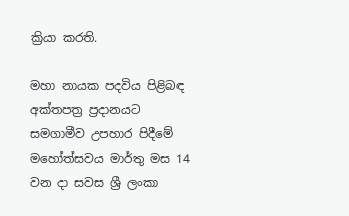ක්‍රියා කරති.

මහා නායක පදවිය පිළිබඳ අක්තපත්‍ර ප්‍රදානයට සමගාමීව උපහාර පිදීමේ මහෝත්සවය මාර්තු මස 14 වන දා සවස ශ්‍රී ලංකා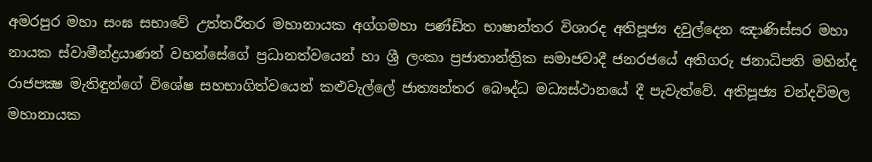අමරපුර මහා සංඝ සභාවේ උත්තරීතර මහානායක අග්ගමහා පණ්ඩිත භාෂාන්තර විශාරද අතිපූජ්‍ය දවුල්දෙන ඤාණිස්සර මහා නායක ස්වාමීන්ද්‍රයාණන් වහන්සේගේ ප්‍රධානත්වයෙන් හා ශ්‍රී ලංකා ප්‍රජාතාන්ත්‍රික සමාජවාදී ජනරජයේ අතිගරු ජනාධිපති මහින්ද රාජපක්‍ෂ මැතිඳුන්ගේ විශේෂ සහභාගිත්වයෙන් කළුවැල්ලේ ජාත්‍යන්තර බෞද්ධ මධ්‍යස්ථානයේ දී පැවැත්වේ. අතිපූජ්‍ය චන්දවිමල මහානායක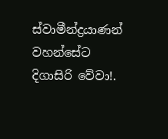ස්වාමීන්ද්‍රයාණන් වහන්සේට දිගාසිරි වේවා!.